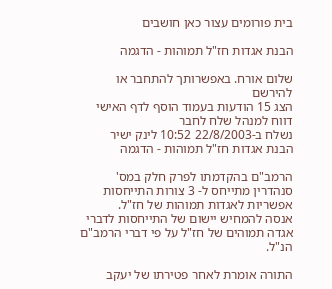בית פורומים עצור כאן חושבים

הבנת אגדות חז"ל תמוהות - הדגמה

שלום אורח. באפשרותך להתחבר או להירשם
הצג 15 הודעות בעמוד הוסף לדף האישי  דווח למנהל שלח לחבר
נשלח ב-22/8/2003 10:52 לינק ישיר
הבנת אגדות חז"ל תמוהות - הדגמה

הרמב"ם בהקדמתו לפרק חלק במס' סנהדרין מתייחס ל- 3 צורות התייחסות אפשריות לאגדות תמוהות של חז"ל.
אנסה להמחיש יישום של התייחסות לדברי אגדה תמוהים של חז"ל על פי דברי הרמב"ם הנ"ל.

התורה אומרת לאחר פטירתו של יעקב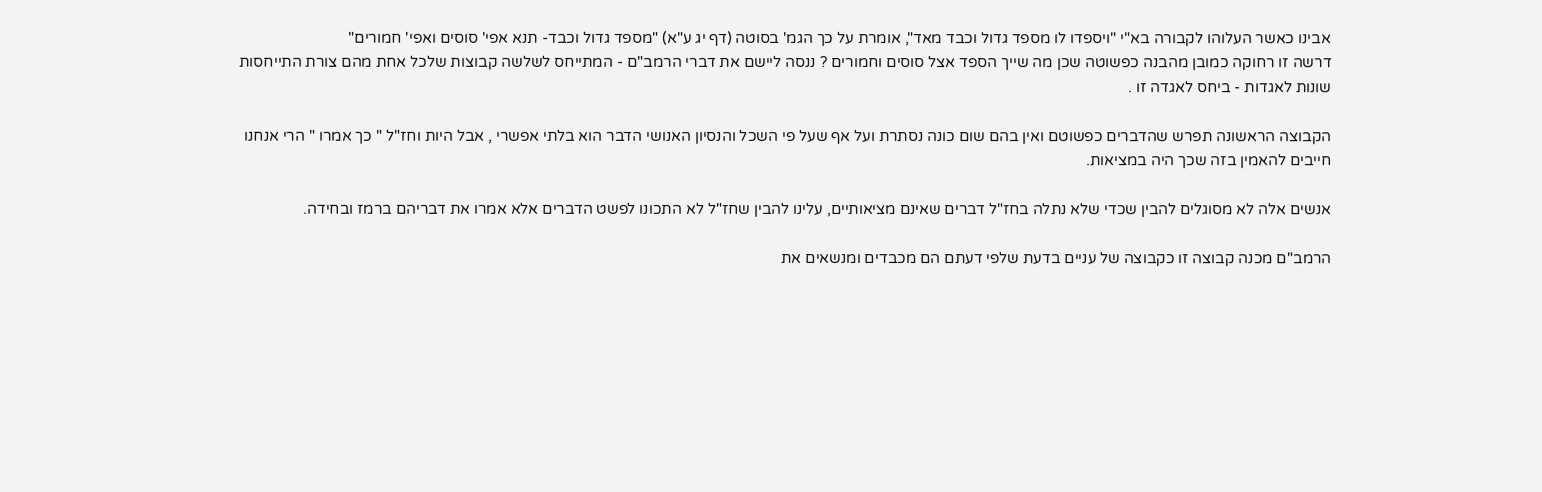אבינו כאשר העלוהו לקבורה בא"י "ויספדו לו מספד גדול וכבד מאד", אומרת על כך הגמ' בסוטה (דף יג ע"א) "מספד גדול וכבד- תנא אפי' סוסים ואפי' חמורים"
דרשה זו רחוקה כמובן מהבנה כפשוטה שכן מה שייך הספד אצל סוסים וחמורים ? ננסה ליישם את דברי הרמב"ם - המתייחס לשלשה קבוצות שלכל אחת מהם צורת התייחסות שונות לאגדות - ביחס לאגדה זו .

הקבוצה הראשונה תפרש שהדברים כפשוטם ואין בהם שום כונה נסתרת ועל אף שעל פי השכל והנסיון האנושי הדבר הוא בלתי אפשרי , אבל היות וחז"ל " כך אמרו " הרי אנחנו חייבים להאמין בזה שכך היה במציאות.

אנשים אלה לא מסוגלים להבין שכדי שלא נתלה בחז"ל דברים שאינם מציאותיים, עלינו להבין שחז"ל לא התכונו לפשט הדברים אלא אמרו את דבריהם ברמז ובחידה.

הרמב"ם מכנה קבוצה זו כקבוצה של עניים בדעת שלפי דעתם הם מכבדים ומנשאים את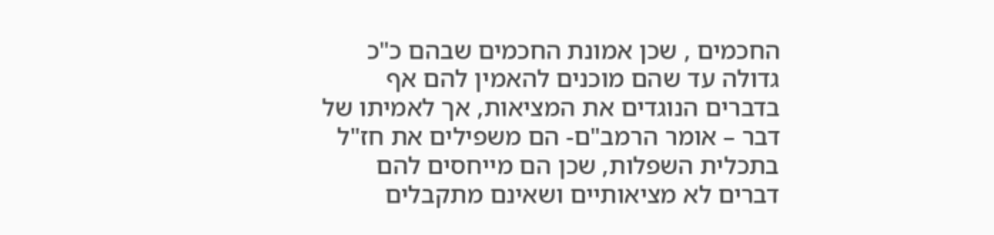החכמים , שכן אמונת החכמים שבהם כ"כ גדולה עד שהם מוכנים להאמין להם אף בדברים הנוגדים את המציאות, אך לאמיתו של דבר – אומר הרמב"ם- הם משפילים את חז"ל בתכלית השפלות, שכן הם מייחסים להם דברים לא מציאותיים ושאינם מתקבלים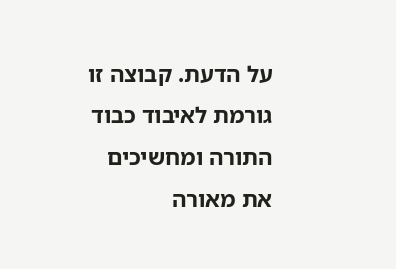על הדעת. קבוצה זו גורמת לאיבוד כבוד התורה ומחשיכים את מאורה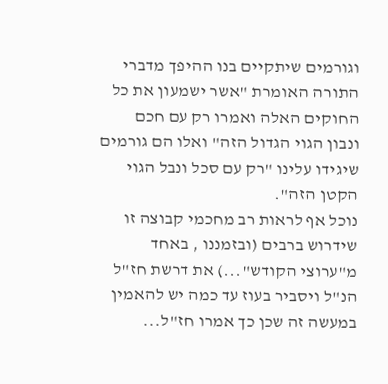וגורמים שיתקיים בנו ההיפך מדברי התורה האומרת "אשר ישמעון את כל החוקים האלה ואמרו רק עם חכם ונבון הגוי הגדול הזה" ואלו הם גורמים שיגידו עלינו "רק עם סכל ונבל הגוי הקטן הזה".
נוכל אף לראות רב מחכמי קבוצה זו שידרוש ברבים (ובזמננו , באחד מ"ערוצי הקודש"...) את דרשת חז"ל הנ"ל ויסביר בעוז עד כמה יש להאמין במעשה זה שכן כך אמרו חז"ל...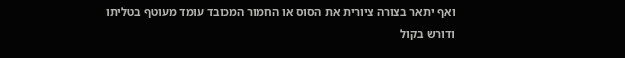ואף יתאר בצורה ציורית את הסוס או החמור המכובד עומד מעוטף בטליתו ודורש בקול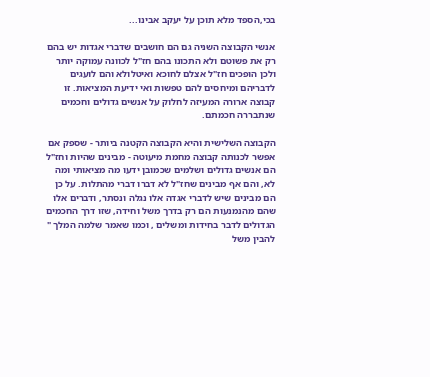בכי,הספד מלא תוכן על יעקב אבינו...

אנשי הקבוצה השניה גם הם חושבים שדברי אגדות יש בהם רק את פשוטם ולא התכונו בהם חז"ל לכוונה עמוקה יותר ולכן הופכים חז"ל אצלם לחוכא ואיטלולא והם לועגים לדבריהם ומיחסים להם טפשות ואי ידיעת המציאות. זו קבוצה ארורה המעיזה לחלוק על אנשים גדולים וחכמים שנתבררה חכמתם.

הקבוצה השלישית והיא הקבוצה הקטנה ביותר - שספק אם אפשר לכנותה קבוצה מחמת מיעוטה - מבינים שהיות וחז"ל הם אנשים גדולים ושלמים שכמובן ידעו מה מציאותי ומה לא, והם אף מבינים שחז"ל לא דברו דברי מהתלות. על כן הם מבינים שיש לדברי אגדה אלו נגלה ונסתר, ודברים אלו שהם מהנמנעות הם רק בדרך משל וחידה, שזו דרך החכמים הגדולים לדבר בחידות ומשלים , וכמו שאמר שלמה המלך " להבין משל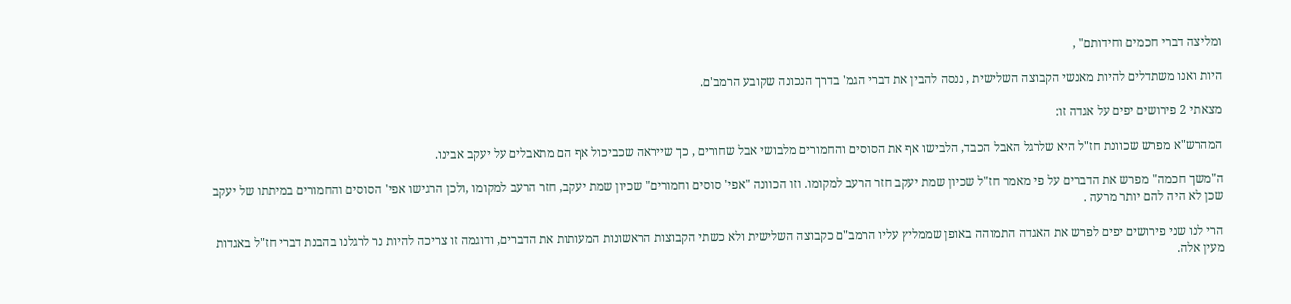ומליצה דברי חכמים וחידותם" ,

היות ואנו משתדלים להיות מאנשי הקבוצה השלישית , ננסה להבין את דברי הגמ' בדרך הנכונה שקובע הרמב'ם.

מצאתי 2 פירושים יפים על אגדה זו:

המהרש"א מפרש שכוונת חז"ל היא שלרגל האבל הכבד, הלבישו אף את הסוסים והחמורים מלבושי אבל שחורים , כך שייראה שכביכול אף הם מתאבלים על יעקב אבינו.

ה"משך חכמה" מפרש את הדברים על פי מאמר חז"ל שכיון שמת יעקב חזר הרעב למקומו. וזו הכוונה "אפי' סוסים וחמורים" שכיון שמת יעקב, חזר הרעב למקומו ,ולכן הרגישו אפי' הסוסים והחמורים במיתתו של יעקב שכן לא היה להם יותר מרעה .

הרי לנו שני פירושים יפים לפרש את האגדה התמוהה באופן שממליץ עליו הרמב"ם כקבוצה השלישית ולא כשתי הקבוצות הראשונות המעותות את הדברים, ודוגמה זו צריכה להיות נר לרגלנו בהבנת דברי חז"ל באגדות מעין אלה.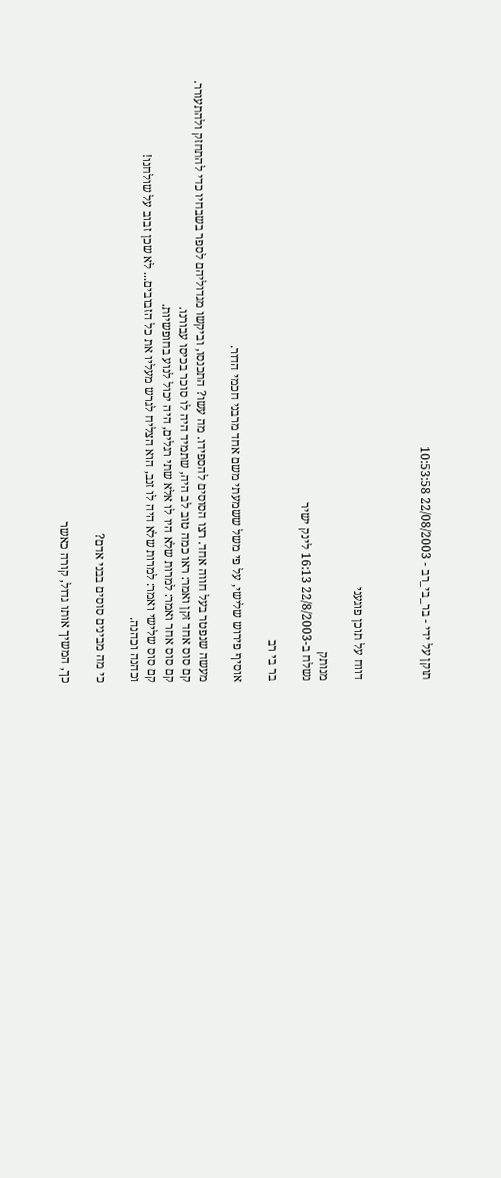תוקן על ידי - בר_בי_רב - 22/08/2003 10:53:58



דווח על תוכן פוגעני

מנותק
נשלח ב-22/8/2003 16:13 לינק ישיר

בר בי רב

אוסיף פירוש שלישי, על פי משל ששמעתי משם אחד מרבני חכמי הדור.

מעשה שנפטר בעל חווה אחד. רצו הסוסים להספידו. מה עשו? התכנסו, וביקשו מגדוליהם לספר בשבחיו כדי להתחזק ולהתעורר.
קם סוס אחד זקן ואמר: ראו כמה טוב לב היה, שתמיד היה לו סוכר בכיסו עבורנו.
קם סוס אחר ואמר: למרות שלא היו לו אלא שתי רגלים, היה יכול לנוע בחופשיות.
קם סוס שלישי ואמר: למרות שלא היה לו זנב, הוא הצליח לגרש מעליו את כל הזבובים... לא שכן זבוב על שולחנו!
וכהנה וכהנה.

כי מה מבינים סוסים בבני אדם?

כך, המשיך אותו גדול, קורה כאשר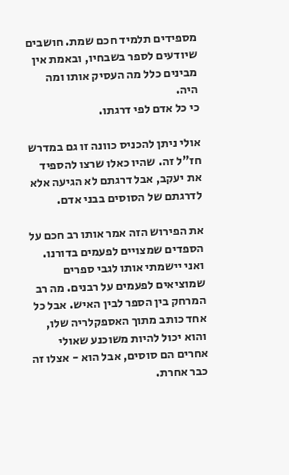מספידים תלמיד חכם שמת. חושבים שיודעים לספר בשבחיו, ובאמת אין מבינים כלל מה העסיק אותו ומה היה.
כי כל אדם לפי דרגתו.

אולי ניתן להכניס כוונה זו גם במדרש חז"ל זה. שהיו כאלו שרצו להספיד את יעקב, אבל דרגתם לא הגיעה אלא לדרגתם של הסוסים בבני אדם.

את הפירוש הזה אמר אותו רב חכם על הספדים שמצויים לפעמים בדורנו. ואני יישמתי אותו לגבי ספרים שמוציאים לפעמים על רבנים. מה רב המרחק בין הספר לבין האיש. אבל כל אחד כותב מתוך האספקלריה שלו, והוא יכול להיות משוכנע שאולי אחרים הם סוסים, אבל הוא - אצלו זה כבר אחרת.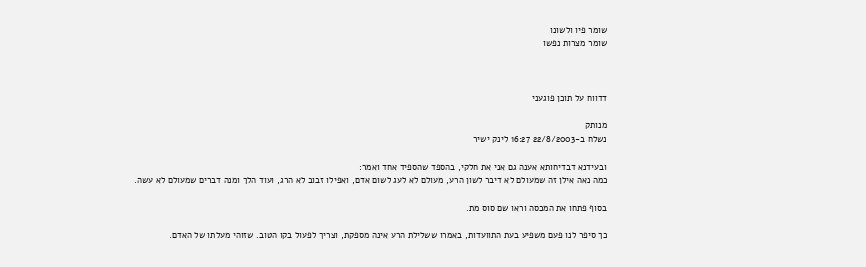שומר פיו ולשונו
שומר מצרות נפשו



דדווח על תוכן פוגעני

מנותק
נשלח ב-22/8/2003 16:27 לינק ישיר

ובעידנא דבדיחותא אענה גם אני את חלקי, בהספד שהספיד אחד ואמר:
כמה נאה אילן זה שמעולם לא דיבר לשון הרע, מעולם לא לעג לשום אדם, ואפילו זבוב לא הרג, ועוד הלך ומנה דברים שמעולם לא עשה.

בסוף פתחו את המכסה וראו שם סוס מת.

כך סיפר לנו פעם משפיע בעת התוועדות, באמרו ששלילת הרע אינה מספקת, וצריך לפעול בקו הטוב. שזוהי מעלתו של האדם.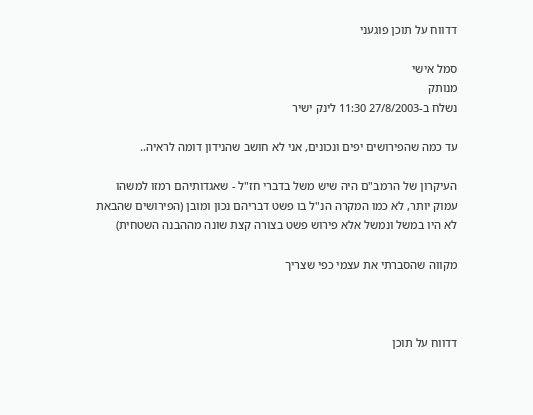דדווח על תוכן פוגעני

סמל אישי
מנותק
נשלח ב-27/8/2003 11:30 לינק ישיר

עד כמה שהפירושים יפים ונכונים, אני לא חושב שהנידון דומה לראיה..

העיקרון של הרמב"ם היה שיש משל בדברי חז"ל - שאגדותיהם רמזו למשהו עמוק יותר, לא כמו המקרה הנ"ל בו פשט דבריהם נכון ומובן (הפירושים שהבאת לא היו במשל ונמשל אלא פירוש פשט בצורה קצת שונה מההבנה השטחית)

מקווה שהסברתי את עצמי כפי שצריך



דדווח על תוכן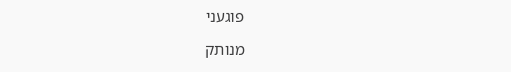פוגעני

מנותק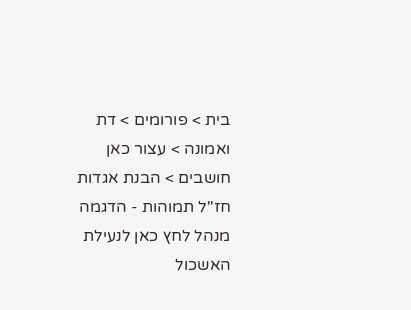בית > פורומים > דת ואמונה > עצור כאן חושבים > הבנת אגדות חז"ל תמוהות - הדגמה
מנהל לחץ כאן לנעילת האשכול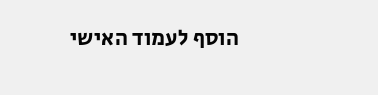הוסף לעמוד האישי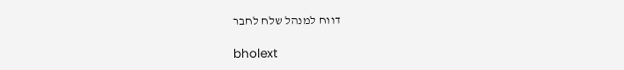דווח למנהל שלח לחבר

bholext